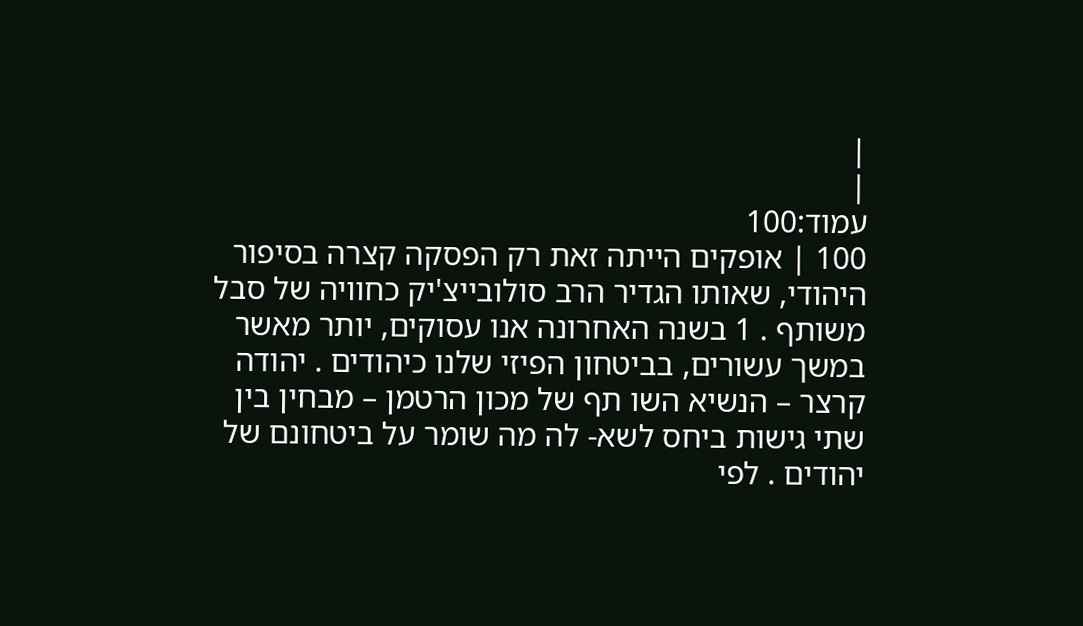|
|
עמוד:100
100 | אופקים הייתה זאת רק הפסקה קצרה בסיפור היהודי, שאותו הגדיר הרב סולובייצ'יק כחוויה של סבל משותף . 1 בשנה האחרונה אנו עסוקים, יותר מאשר במשך עשורים, בביטחון הפיזי שלנו כיהודים . יהודה קרצר – הנשיא השו תף של מכון הרטמן – מבחין בין שתי גישות ביחס לשא- לה מה שומר על ביטחונם של יהודים . לפי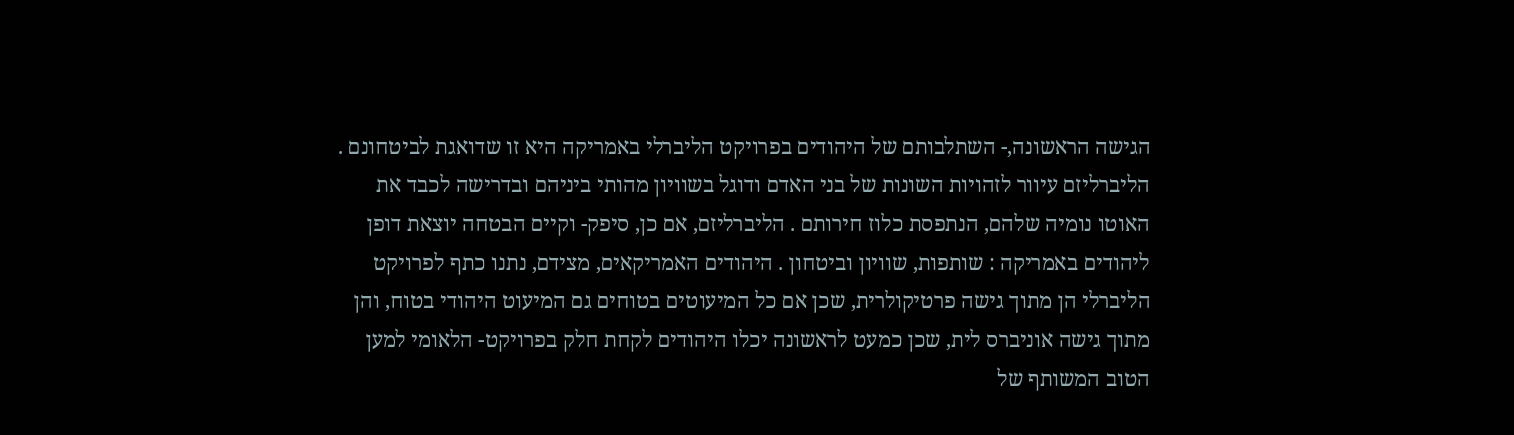הגישה הראשונה,- השתלבותם של היהודים בפרויקט הליברלי באמריקה היא זו שדואגת לביטחונם . הליברליזם עיוור לזהויות השונות של בני האדם ודוגל בשוויון מהותי ביניהם ובדרישה לכבד את האוטו נומיה שלהם, הנתפסת כלוז חירותם . הליברליזם, אם כן, סיפק- וקיים הבטחה יוצאת דופן ליהודים באמריקה : שותפות, שוויון וביטחון . היהודים האמריקאים, מצידם, נתנו כתף לפרויקט הליברלי הן מתוך גישה פרטיקולרית, שכן אם כל המיעוטים בטוחים גם המיעוט היהודי בטוח, והן מתוך גישה אוניברס לית, שכן כמעט לראשונה יכלו היהודים לקחת חלק בפרויקט- הלאומי למען הטוב המשותף של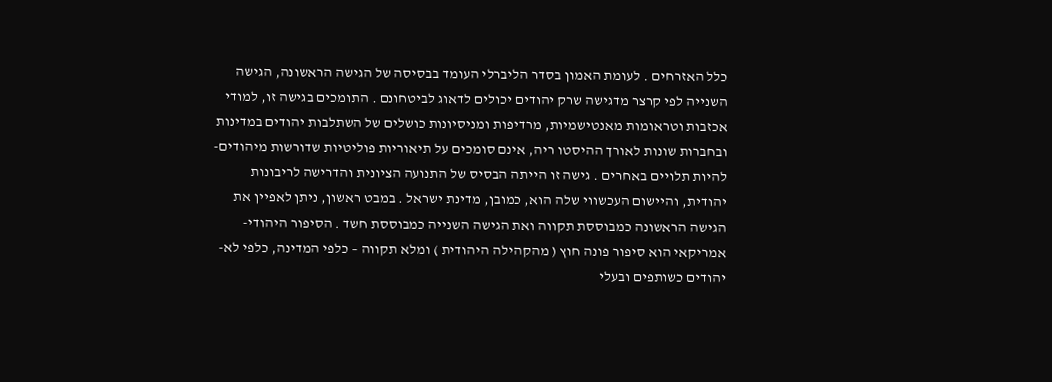כלל האזרחים . לעומת האמון בסדר הליברלי העומד בבסיסה של הגישה הראשונה, הגישה השנייה לפי קרצר מדגישה שרק יהודים יכולים לדאוג לביטחונם . התומכים בגישה זו, למודי אכזבות וטראומות מאנטישמיות, מרדיפות ומניסיונות כושלים של השתלבות יהודים במדינות ובחברות שונות לאורך ההיסטו ריה, אינם סומכים על תיאוריות פוליטיות שדורשות מיהודים- להיות תלויים באחרים . גישה זו הייתה הבסיס של התנועה הציונית והדרישה לריבונות יהודית, והיישום העכשווי שלה הוא, כמובן, מדינת ישראל . במבט ראשון, ניתן לאפיין את הגישה הראשונה כמבוססת תקווה ואת הגישה השנייה כמבוססת חשד . הסיפור היהודי- אמריקאי הוא סיפור פונה חוץ ( מהקהילה היהודית ) ומלא תקווה – כלפי המדינה, כלפי לא-יהודים כשותפים ובעלי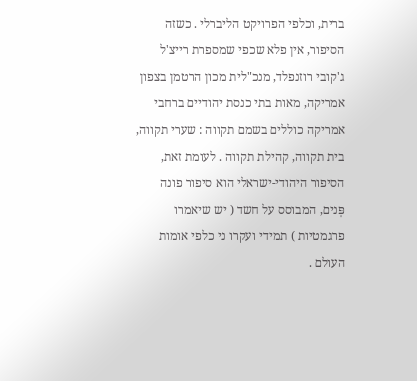ברית, וכלפי הפרויקט הליברלי . כשזה הסיפור, אין פלא שכפי שמספרת רייצ'ל ג'קובי רוזנפלד, מנכ"לית מכון הרטמן בצפון אמריקה, מאות בתי כנסת יהודיים ברחבי אמריקה כוללים בשמם תקווה : שערי תקווה, בית תקווה, קהילת תקווה . לעומת זאת, הסיפור היהודי-ישראלי הוא סיפור פונה פְּנים, המבוסס על חשד ( יש שיאמרו פרגמטיות ) תמידי ועקרו ני כלפי אומות העולם .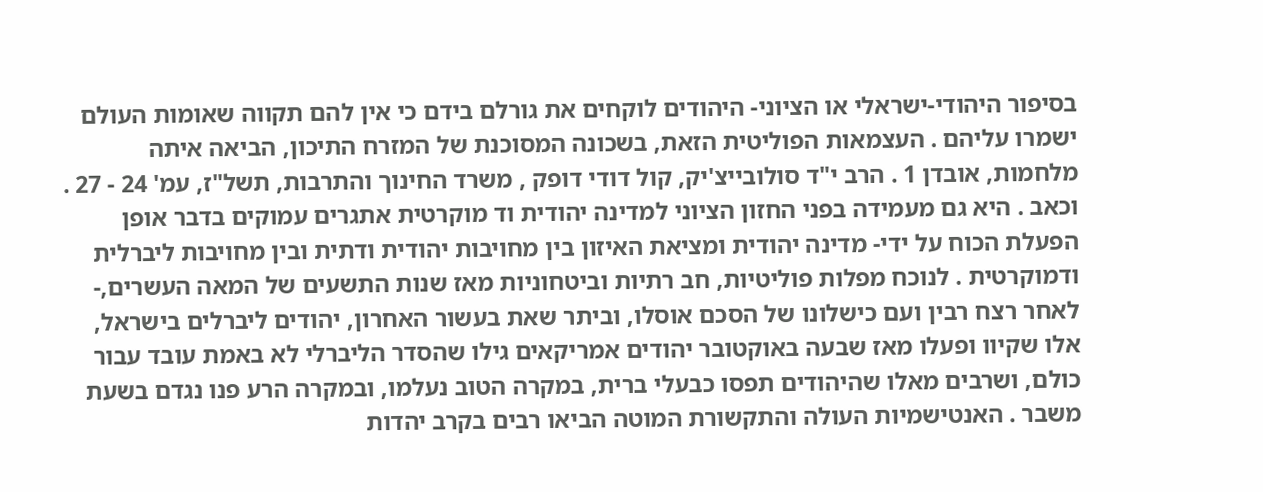בסיפור היהודי-ישראלי או הציוני- היהודים לוקחים את גורלם בידם כי אין להם תקווה שאומות העולם ישמרו עליהם . העצמאות הפוליטית הזאת, בשכונה המסוכנת של המזרח התיכון, הביאה איתה מלחמות, אובדן 1 . הרב י"ד סולובייצ'יק, קול דודי דופק , משרד החינוך והתרבות, תשל"ז, עמ' 24 - 27 . וכאב . היא גם מעמידה בפני החזון הציוני למדינה יהודית וד מוקרטית אתגרים עמוקים בדבר אופן הפעלת הכוח על ידי- מדינה יהודית ומציאת האיזון בין מחויבות יהודית ודתית ובין מחויבות ליברלית ודמוקרטית . לנוכח מפלות פוליטיות, חב רתיות וביטחוניות מאז שנות התשעים של המאה העשרים,- לאחר רצח רבין ועם כישלונו של הסכם אוסלו, וביתר שאת בעשור האחרון, יהודים ליברלים בישראל, אלו שקיוו ופעלו מאז שבעה באוקטובר יהודים אמריקאים גילו שהסדר הליברלי לא באמת עובד עבור כולם, ושרבים מאלו שהיהודים תפסו כבעלי ברית, במקרה הטוב נעלמו, ובמקרה הרע פנו נגדם בשעת משבר . האנטישמיות העולה והתקשורת המוטה הביאו רבים בקרב יהדות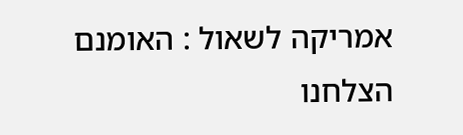אמריקה לשאול : האומנם הצלחנו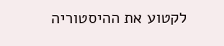לקטוע את ההיסטוריה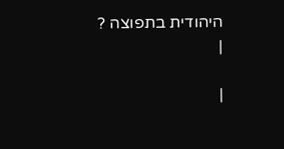היהודית בתפוצה ?
|

|